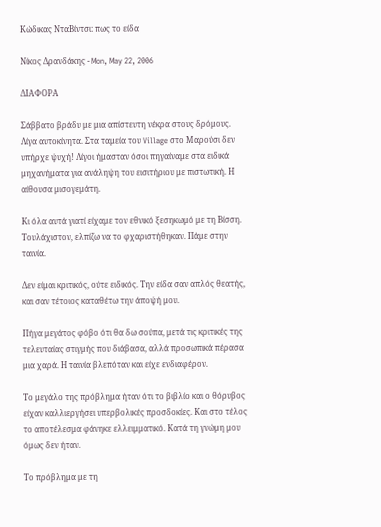Κώδικας ΝταΒίντσι: πως το είδα

Νίκος Δρανδάκης - Mon, May 22, 2006

ΔΙΑΦΟΡΑ

Σάββατο βράδυ με μια απίστευτη νέκρα στους δρόμους. Λίγα αυτοκίνητα. Στα ταμεία του Village στο Μαρούσι δεν υπήρχε ψυχή! Λίγοι ήμασταν όσοι πηγαίναμε στα ειδικά μηχανήματα για ανάληψη του εισιτήριου με πιστωτική. Η αίθουσα μισογεμάτη.

Κι όλα αυτά γιατί είχαμε τον εθνικό ξεσηκωμό με τη Βίσση. Τουλάχιστον, ελπίζω να το φχαριστήθηκαν. Πάμε στην ταινία.

Δεν είμαι κριτικός, ούτε ειδικός. Την είδα σαν απλός θεατής, και σαν τέτοιος καταθέτω την άποψή μου.

Πήγα μεγάτος φόβο ότι θα δω σούπα, μετά τις κριτικές της τελευταίας στιγμής που διάβασα, αλλά προσωπικά πέρασα μια χαρά. Η ταινία βλεπόταν και είχε ενδιαφέρον.

Το μεγάλο της πρόβλημα ήταν ότι το βιβλίο και ο θόρυβος είχαν καλλιεργήσει υπερβολικές προσδοκίες. Και στο τέλος το αποτέλεσμα φάνηκε ελλειμματικό. Κατά τη γνώμη μου όμως δεν ήταν.

Το πρόβλημα με τη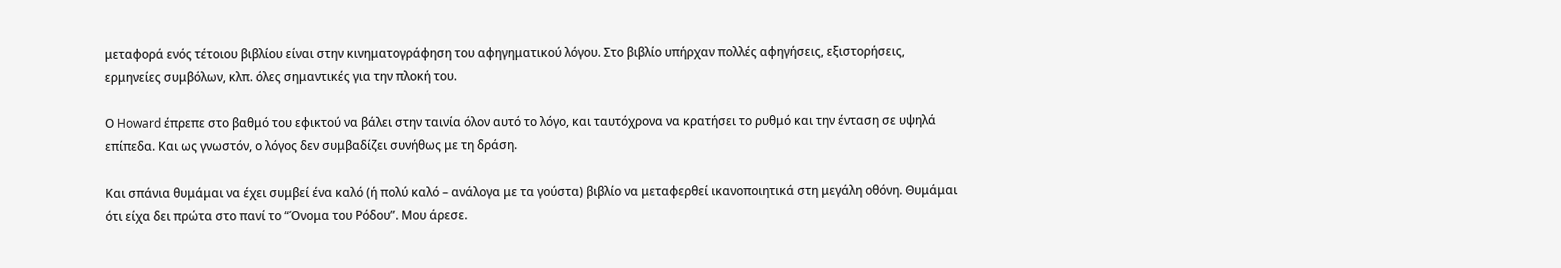μεταφορά ενός τέτοιου βιβλίου είναι στην κινηματογράφηση του αφηγηματικού λόγου. Στο βιβλίο υπήρχαν πολλές αφηγήσεις, εξιστορήσεις, ερμηνείες συμβόλων, κλπ. όλες σημαντικές για την πλοκή του.

Ο Howard έπρεπε στο βαθμό του εφικτού να βάλει στην ταινία όλον αυτό το λόγο, και ταυτόχρονα να κρατήσει το ρυθμό και την ένταση σε υψηλά επίπεδα. Και ως γνωστόν, ο λόγος δεν συμβαδίζει συνήθως με τη δράση.

Και σπάνια θυμάμαι να έχει συμβεί ένα καλό (ή πολύ καλό – ανάλογα με τα γούστα) βιβλίο να μεταφερθεί ικανοποιητικά στη μεγάλη οθόνη. Θυμάμαι ότι είχα δει πρώτα στο πανί το “Όνομα του Ρόδου”. Μου άρεσε.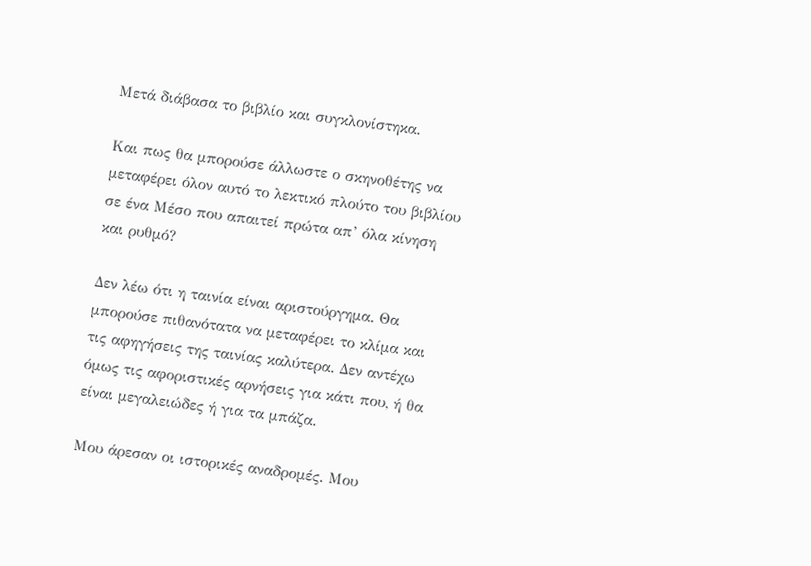Μετά διάβασα το βιβλίο και συγκλονίστηκα.

Και πως θα μπορούσε άλλωστε ο σκηνοθέτης να μεταφέρει όλον αυτό το λεκτικό πλούτο του βιβλίου σε ένα Μέσο που απαιτεί πρώτα απ’ όλα κίνηση και ρυθμό?

Δεν λέω ότι η ταινία είναι αριστούργημα. Θα μπορούσε πιθανότατα να μεταφέρει το κλίμα και τις αφηγήσεις της ταινίας καλύτερα. Δεν αντέχω όμως τις αφοριστικές αρνήσεις για κάτι που, ή θα είναι μεγαλειώδες ή για τα μπάζα.

Μου άρεσαν οι ιστορικές αναδρομές. Μου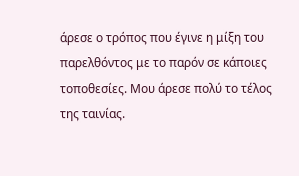άρεσε ο τρόπος που έγινε η μίξη του παρελθόντος με το παρόν σε κάποιες τοποθεσίες. Μου άρεσε πολύ το τέλος της ταινίας.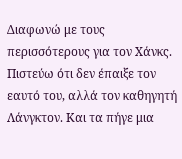Διαφωνώ με τους περισσότερους για τον Χάνκς. Πιστεύω ότι δεν έπαιξε τον εαυτό του, αλλά τον καθηγητή Λάνγκτον. Και τα πήγε μια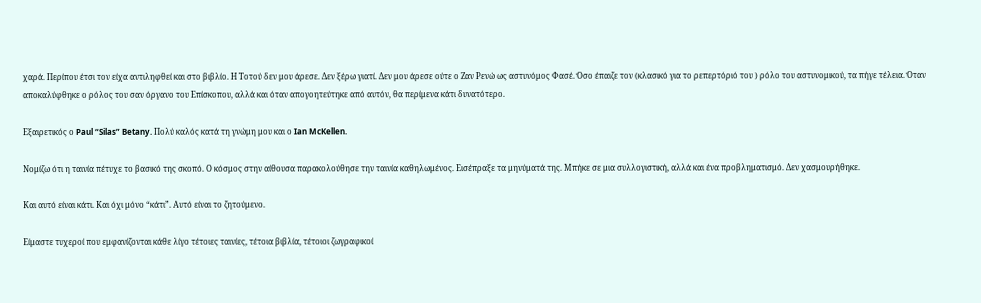χαρά. Περίπου έτσι τον είχα αντιληφθεί και στο βιβλίο. Η Τοτού δεν μου άρεσε. Δεν ξέρω γιατί. Δεν μου άρεσε ούτε ο Ζαν Ρενώ ως αστυνόμος Φασέ. Όσο έπαιζε τον (κλασικό για το ρεπερτόριό του ) ρόλο του αστυνομικού, τα πήγε τέλεια. Όταν αποκαλύφθηκε ο ρόλος του σαν όργανο του Επίσκοπου, αλλά και όταν απογοητεύτηκε από αυτόν, θα περίμενα κάτι δυνατότερο.

Eξαιρετικός ο Paul “Silas” Betany. Πολύ καλός κατά τη γνώμη μου και ο Ian McKellen.

Νομίζω ότι η ταινία πέτυχε το βασικό της σκοπό. Ο κόσμος στην αίθουσα παρακολούθησε την ταινία καθηλωμένος. Εισέπραξε τα μηνύματά της. Μπήκε σε μια συλλογιστική, αλλά και ένα προβληματισμό. Δεν χασμουρήθηκε.

Και αυτό είναι κάτι. Και όχι μόνο “κάτι”. Αυτό είναι το ζητούμενο.

Είμαστε τυχεροί που εμφανίζονται κάθε λίγο τέτοιες ταινίες, τέτοια βιβλία, τέτοιοι ζωγραφικοί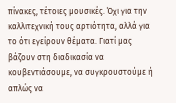πίνακες, τέτοιες μουσικές. Όχι για την καλλιτεχνική τους αρτιότητα, αλλά για το ότι εγείρουν θέματα. Γιατί μας βάζουν στη διαδικασία να κουβεντιάσουμε, να συγκρουστούμε ή απλώς να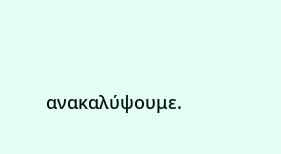ανακαλύψουμε.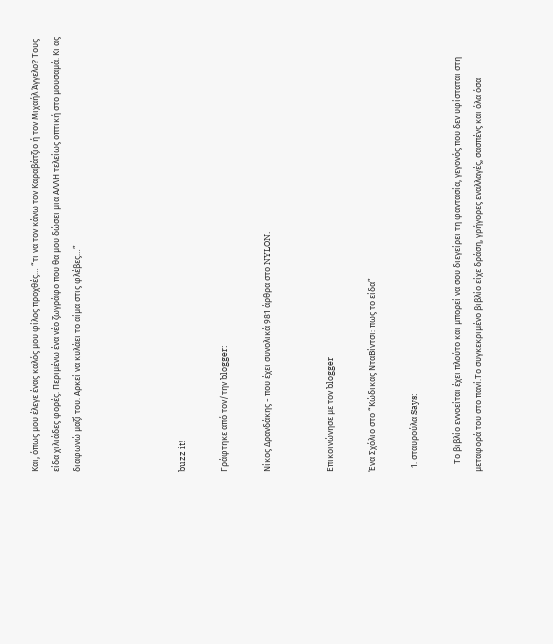Και, όπως μου έλεγε ένας καλός μου φίλος προχθές… “τι να τον κάνω τον Καραβάτζιο ή τον Μιχαήλ Άγγελο? Τους είδα χιλιάδες φορές. Περιμένω ένα νέο ζωγράφο που θα μου δώσει μια ΑΛΛΗ τελείως οπτική στο μουσαμά. Κι ας διαφωνώ μαζί του. Αρκεί να κυλάει το αίμα στις φλέβες…”




buzz it!

Γράφτηκε από τον/την blogger:

Νίκος Δρανδάκης - που έχει συνολικά 981 άρθρα στο NYLON.


Επικοινώνησε με τον blogger

Ένα Σχόλιο στο “Κώδικας ΝταΒίντσι: πως το είδα”

  1. σταυρούλα Says:

    Το βιβλίο εννοείται έχει πλούτο και μπορεί να σου διεγείρει τη φαντασία, γεγονός που δεν υφίσταται στη μεταφορά του στο πανί.Το συγκεκριμένο βιβλίο είχε δράση, γρήγορες εναλλαγές, σασπένς και όλα όσα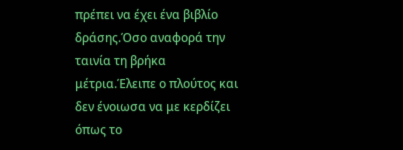πρέπει να έχει ένα βιβλίο δράσης.Όσο αναφορά την ταινία τη βρήκα μέτρια.Έλειπε ο πλούτος και δεν ένοιωσα να με κερδίζει όπως το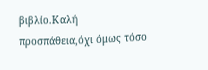βιβλίο.Καλή προσπάθεια,όχι όμως τόσο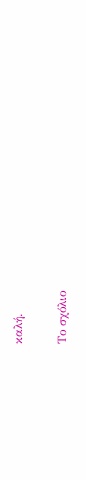καλή.

Το σχόλιο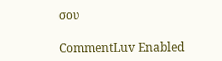σου

CommentLuv Enabled